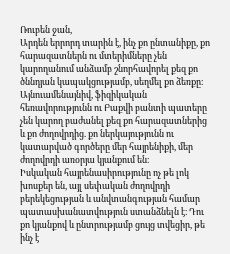Ռուբեն ջան,
Արդեն երրորդ տարին է, ինչ քո ընտանիքը, քո հարազատներն ու մտերիմները չեն կարողանում անձամբ շնորհավորել քեզ քո ծննդյան կապակցությամբ, սեղմել քո ձեռքը։ Այնուամենայնիվ, ֆիզիկական հեռավորությունն ու Բաքվի բանտի պատերը չեն կարող բաժանել քեզ քո հարազատներից և քո ժողովրդից. քո ներկայությունն ու կատարված գործերը մեր հայրենիքի, մեր ժողովրդի առօրյա կյանքում են։
Իսկական հայրենասիրությունը ոչ թե լոկ խոսքեր են, այլ սեփական ժողովրդի բերեկեցության և անվտանգության համար պատասխանատվություն ստանձնելն է։ Դու քո կյանքով և ընտրությամբ ցույց տվեցիր, թե ինչ է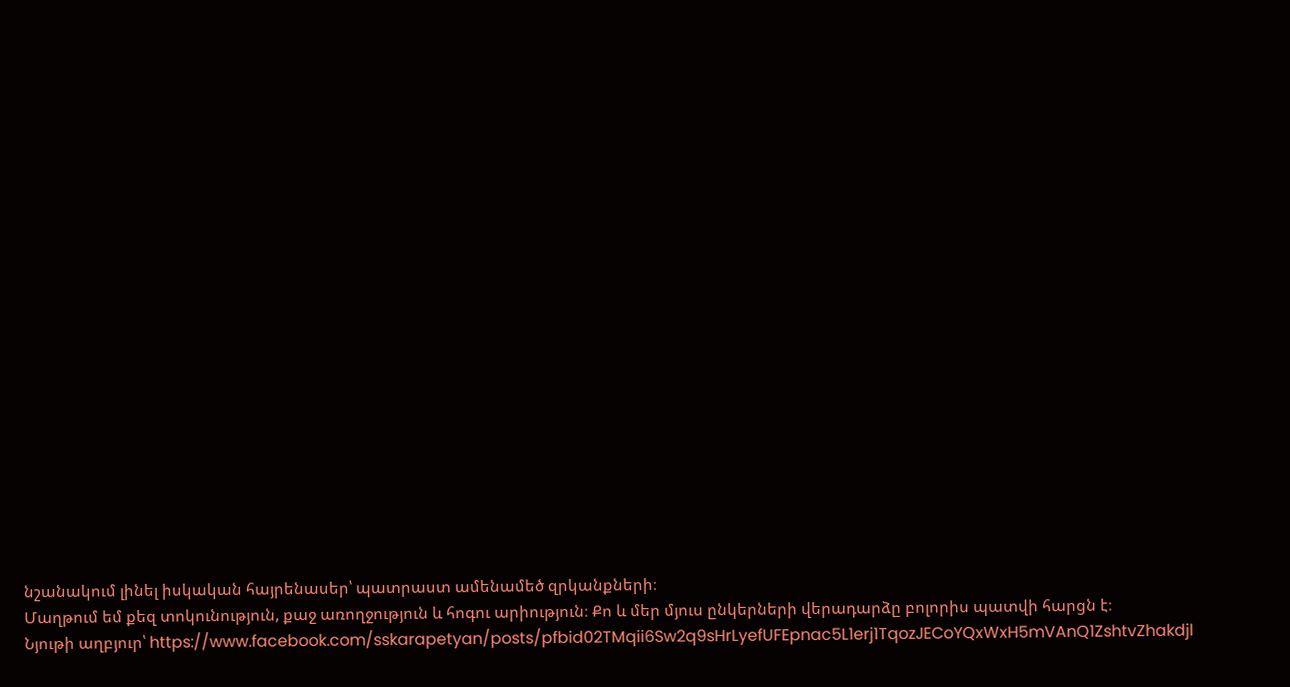նշանակում լինել իսկական հայրենասեր՝ պատրաստ ամենամեծ զրկանքների։
Մաղթում եմ քեզ տոկունություն, քաջ առողջություն և հոգու արիություն։ Քո և մեր մյուս ընկերների վերադարձը բոլորիս պատվի հարցն է։
Նյութի աղբյուր՝ https://www.facebook.com/sskarapetyan/posts/pfbid02TMqii6Sw2q9sHrLyefUFEpnac5L1erj1TqozJECoYQxWxH5mVAnQ1ZshtvZhakdjl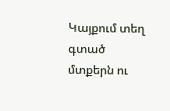Կայքում տեղ գտած մտքերն ու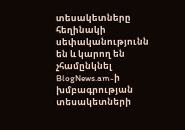տեսակետները հեղինակի սեփականությունն են և կարող են չհամընկնել BlogNews.am-ի խմբագրության տեսակետների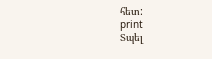հետ:
print
Տպել